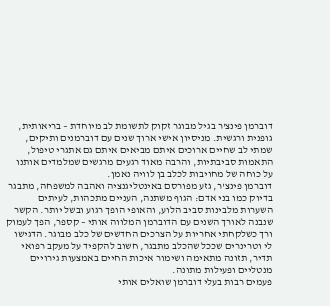דוברמן פינצ'ר בגיל מבוגר זקוק לתשומת לב מיוחדת – בריאותית, גופנית ורגשית. מניסיון אישי ארוך שנים עם דוברמנים ותיקים, שמתי לב שחיים ארוכים איתם מביאים איתם גם אתגרי טיפול, התאמות סביבתיות, והרבה מאוד רגעים מרגשים שמלמדים אותנו על כוחה של מחויבות לכלב בן לוויה נאמן.
דוברמן פינצ'ר, גזע מפורסם באינטליגנציה ואהבה למשפחה, מתבגר בדיוק כמו בני אדם: הגוף משתנה, העניים מתכהות, לעיתים השערות מלבינות סביב הלוע, והאופי הופך רגוע ובשל יותר. הקשר שנבנה לאורך השנים עם הדוברמן המלווה אותי – קספר, הפך לעמוק ורך כשלקחתי אחריות על הצרכים החדשים של כלב מבוגר. הדגישו לי וטרינרים שככל שהכלב מתבגר, חשוב להקפיד על מעקב רפואי תדיר, תזונה מתאימה ושימור איכות החיים באמצעות גירויים מנטליים ופעילות מתונה.
פעמים רבות בעלי דוברמן שואלים אותי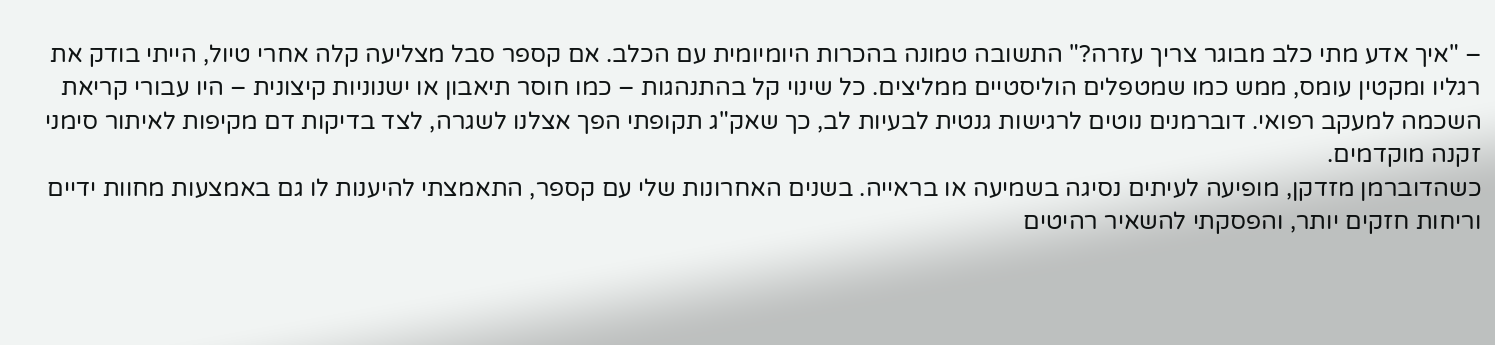– "איך אדע מתי כלב מבוגר צריך עזרה?" התשובה טמונה בהכרות היומיומית עם הכלב. אם קספר סבל מצליעה קלה אחרי טיול, הייתי בודק את רגליו ומקטין עומס, ממש כמו שמטפלים הוליסטיים ממליצים. כל שינוי קל בהתנהגות – כמו חוסר תיאבון או ישנוניות קיצונית – היו עבורי קריאת השכמה למעקב רפואי. דוברמנים נוטים לרגישות גנטית לבעיות לב, כך שאק"ג תקופתי הפך אצלנו לשגרה, לצד בדיקות דם מקיפות לאיתור סימני זקנה מוקדמים.
כשהדוברמן מזדקן, מופיעה לעיתים נסיגה בשמיעה או בראייה. בשנים האחרונות שלי עם קספר, התאמצתי להיענות לו גם באמצעות מחוות ידיים וריחות חזקים יותר, והפסקתי להשאיר רהיטים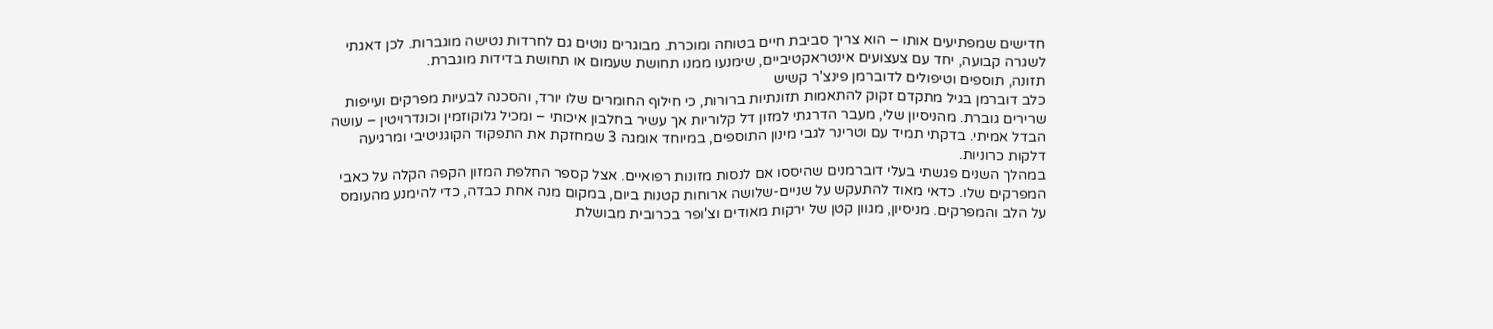חדישים שמפתיעים אותו – הוא צריך סביבת חיים בטוחה ומוכרת. מבוגרים נוטים גם לחרדות נטישה מוגברות. לכן דאגתי לשגרה קבועה, יחד עם צעצועים אינטראקטיביים, שימנעו ממנו תחושת שעמום או תחושת בדידות מוגברת.
תזונה, תוספים וטיפולים לדוברמן פינצ'ר קשיש
כלב דוברמן בגיל מתקדם זקוק להתאמות תזונתיות ברורות, כי חילוף החומרים שלו יורד, והסכנה לבעיות מפרקים ועייפות שרירים גוברת. מהניסיון שלי, מעבר הדרגתי למזון דל קלוריות אך עשיר בחלבון איכותי – ומכיל גלוקוזמין וכונדרויטין – עושה הבדל אמיתי. בדקתי תמיד עם וטרינר לגבי מינון התוספים, במיוחד אומגה 3 שמחזקת את התפקוד הקוגניטיבי ומרגיעה דלקות כרוניות.
במהלך השנים פגשתי בעלי דוברמנים שהיססו אם לנסות מזונות רפואיים. אצל קספר החלפת המזון הקפה הקלה על כאבי המפרקים שלו. כדאי מאוד להתעקש על שניים-שלושה ארוחות קטנות ביום, במקום מנה אחת כבדה, כדי להימנע מהעומס על הלב והמפרקים. מניסיון, מגוון קטן של ירקות מאודים וצ'ופר בכרובית מבושלת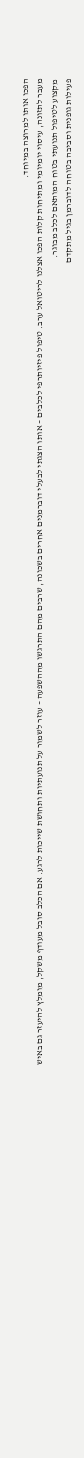הפכו אותו למרוצה במיוחד.
מעבר לתזונה, עיסוי יומיומי ומתיחות קלות הפכו אצלנו לריטואל ערב. טיפול פיזיותרפי לכלבים – אותו הצגתי לבעלי דוברמנים אחרים בשכונה, שרבים מהם התרגשו מההשפעה – עוזר לשמור על תנועתיות ותחושת שייכות לרגע. אם הכלב סובל מעודף משקל, מומלץ להיעזר גם באיש מקצוע לטיפול תנועתי בטוח המותאם לכלב מבוגר.
פעילות גופנית וסביבה בטוחה לדוברמן בגיל מתקדם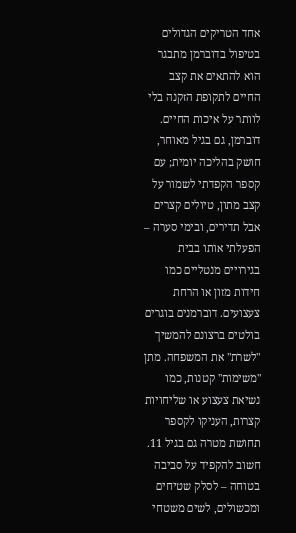אחד הטריקים הגדולים בטיפול בדוברמן מתבגר הוא להתאים את קצב החיים לתקופת הזקנה בלי לוותר על איכות החיים. דוברמן, גם בגיל מאוחר, חושק בהליכה יומית; עם קספר הקפדתי לשמור על קצב מתון, טיולים קצרים אבל תדירים, ובימי סערה – הפעלתי אותו בבית בגירויים מנטליים כמו חידות מזון או הרחת צעצועים. דוברמנים בוגרים בולטים ברצונם להמשיך "לשרת" את המשפחה. מתן "משימות" קטנות, כמו נשיאת צעצוע או שליחויות קצרות, העניקו לקספר תחושת מטרה גם בגיל 11.
חשוב להקפיד על סביבה בטוחה – לסלק שטיחים ומכשולים, לשים משטחי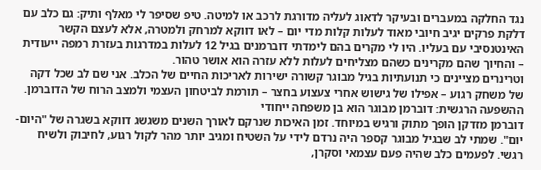נגד החלקה במעברים ובעיקר לדאוג לעליה מדורגת לרכב או למיטה. טיפ שסיפר לי מאלף ותיק: גם כלב עם דלקת פרקים יגיב חיובי מאוד לעלות קלות מדי יום – לאו דווקא למרחק ולמטרה, אלא לעצם הקשר האינטנסיבי עם בעליו. היו לי מקרים בהם לימדתי דוברמנים בגיל 12 לעלות במדרגות בעזרת רמפה ייעודית – והחיוך שהם מקרינים כשהם מצליחים לעלות ללא עזרה הוא אושר טהור.
וטרינרים מציינים כי תנועתיות בגיל מבוגר קשורה ישירות לאריכות החיים של הכלב. אני שם לב שכל דקה של משחק רגוע – אפילו של גישוש אחרי צעצוע בחצר – תורמת לביטחון העצמי ולמצב הרוח של הדוברמן.
ההשפעה הרגשית: דוברמן מבוגר הוא בן משפחה ייחודי
דוברמן מזדקן הופך מתוק ורגיש במיוחד. זמן האיכות שנרקם לאורך השנים משגשג דווקא בשגרה של "היום-יום". שמתי לב שבגיל מבוגר קספר היה נרדם לידי על השטיח ומגיב יותר מהר לקול רגוע, לחיבוק ולשיח רגשי. לפעמים כלב שהיה פעם עצמאי וסקרן,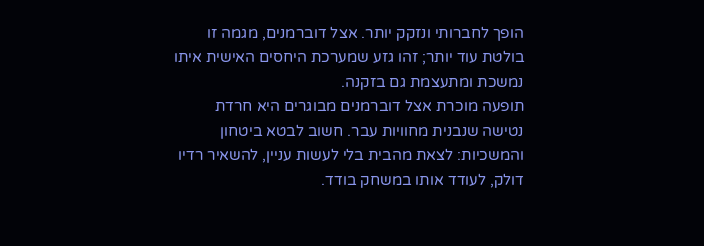הופך לחברותי ונזקק יותר. אצל דוברמנים, מגמה זו בולטת עוד יותר; זהו גזע שמערכת היחסים האישית איתו נמשכת ומתעצמת גם בזקנה.
תופעה מוכרת אצל דוברמנים מבוגרים היא חרדת נטישה שנבנית מחוויות עבר. חשוב לבטא ביטחון והמשכיות: לצאת מהבית בלי לעשות עניין, להשאיר רדיו דולק, לעודד אותו במשחק בודד.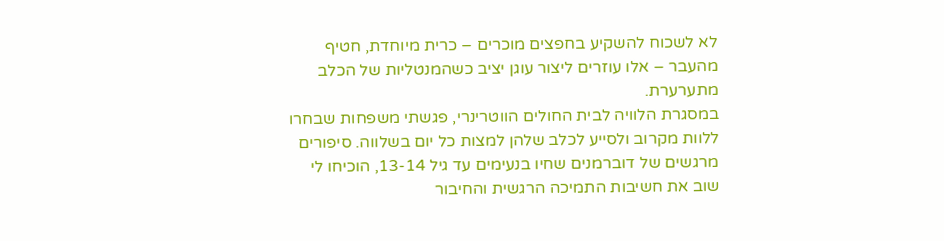לא לשכוח להשקיע בחפצים מוכרים – כרית מיוחדת, חטיף מהעבר – אלו עוזרים ליצור עוגן יציב כשהמנטליות של הכלב מתערערת.
במסגרת הלוויה לבית החולים הווטרינרי, פגשתי משפחות שבחרו ללוות מקרוב ולסייע לכלב שלהן למצות כל יום בשלווה. סיפורים מרגשים של דוברמנים שחיו בנעימים עד גיל 13-14, הוכיחו לי שוב את חשיבות התמיכה הרגשית והחיבור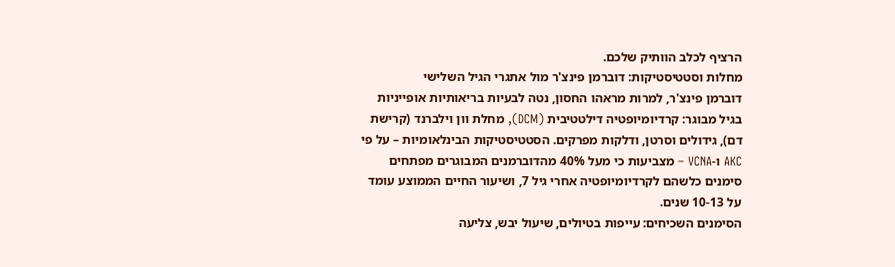הרציף לכלב הוותיק שלכם.
מחלות וסטטיסטיקות: דוברמן פינצ'ר מול אתגרי הגיל השלישי
דוברמן פינצ'ר, למרות מראהו החסון, נטה לבעיות בריאותיות אופייניות בגיל מבוגר: קרדיומיופטיה דילטטיבית (DCM), מחלת וון וילברנד (קרישת דם), גידולים וסרטן, ודלקות מפרקים. הסטטיסטיקות הבינלאומיות – על פי AKC ו-VCNA – מצביעות כי מעל 40% מהדוברמנים המבוגרים מפתחים סימנים כלשהם לקרדיומיופטיה אחרי גיל 7, ושיעור החיים הממוצע עומד על 10-13 שנים.
הסימנים השכיחים: עייפות בטיולים, שיעול יבש, צליעה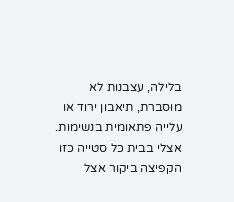בלילה, עצבנות לא מוסברת, תיאבון ירוד או עלייה פתאומית בנשימות. אצלי בבית כל סטייה כזו הקפיצה ביקור אצל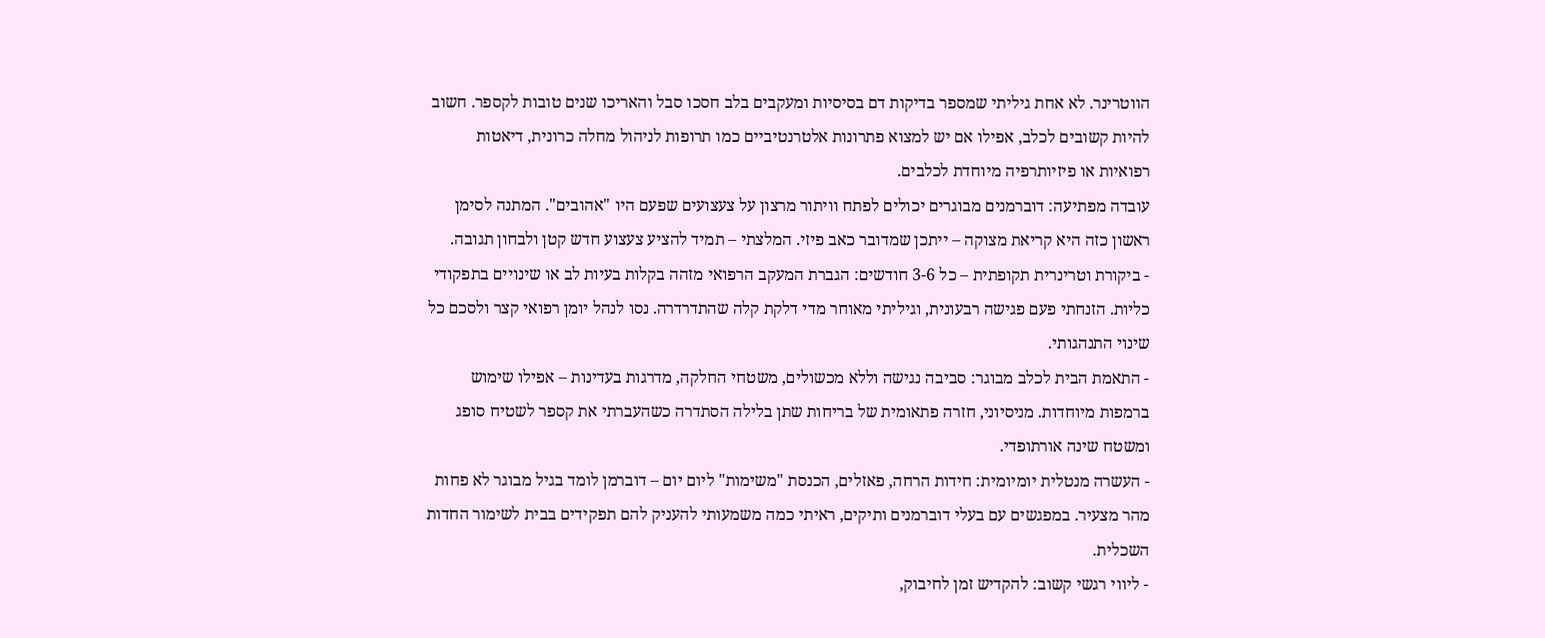הווטרינר. לא אחת גיליתי שמספר בדיקות דם בסיסיות ומעקבים בלב חסכו סבל והאריכו שנים טובות לקספר. חשוב להיות קשובים לכלב, אפילו אם יש למצוא פתרונות אלטרנטיביים כמו תרופות לניהול מחלה כרונית, דיאטות רפואיות או פיזיותרפיה מיוחדת לכלבים.
עובדה מפתיעה: דוברמנים מבוגרים יכולים לפתח וויתור מרצון על צעצועים שפעם היו "אהובים". המתנה לסימן ראשון כזה היא קריאת מצוקה – ייתכן שמדובר כאב פיזי. המלצתי – תמיד להציע צעצוע חדש קטן ולבחון תגובה.
- ביקורת וטרינרית תקופתית – כל 3-6 חודשים: הגברת המעקב הרפואי מזהה בקלות בעיות לב או שינויים בתפקודי כליות. הזנחתי פעם פגישה רבעונית, וגיליתי מאוחר מדי דלקת קלה שהתדרדרה. נסו לנהל יומן רפואי קצר ולסכם כל שינוי התנהגותי.
- התאמת הבית לכלב מבוגר: סביבה נגישה וללא מכשולים, משטחי החלקה, מדרגות בעדינות – אפילו שימוש ברמפות מיוחדות. מניסיוני, חזרה פתאומית של בריחות שתן בלילה הסתדרה כשהעברתי את קספר לשטיח סופג ומשטח שינה אורתופדי.
- העשרה מנטלית יומיומית: חידות הרחה, פאזלים, הכנסת "משימות" ליום יום – דוברמן לומד בגיל מבוגר לא פחות מהר מצעיר. במפגשים עם בעלי דוברמנים ותיקים, ראיתי כמה משמעותי להעניק להם תפקידים בבית לשימור החדות השכלית.
- ליווי רגשי קשוב: להקדיש זמן לחיבוק,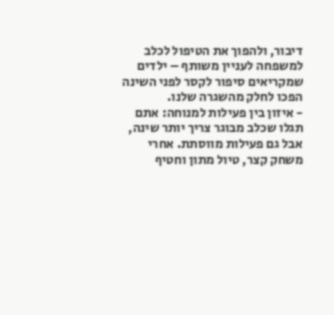דיבור, ולהפוך את הטיפול לכלב למשפחה לעניין משותף – ילדים שמקריאים סיפור לקסר לפני השינה הפכו לחלק מהשגרה שלנו.
- איזון בין פעילות למנוחה: אתם תגלו שכלב מבוגר צריך יותר שינה, אבל גם פעילות מווסתת. אחרי משחק קצר, טיול מתון וחטיף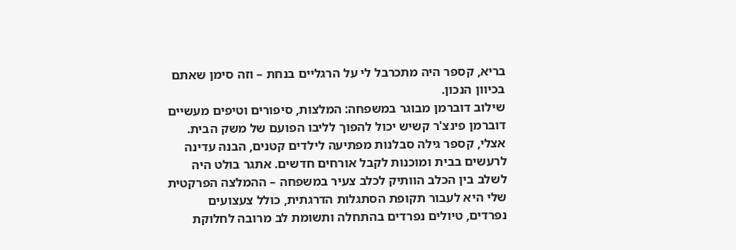בריא, קספר היה מתכרבל לי על הרגליים בנחת – וזה סימן שאתם בכיוון הנכון.
שילוב דוברמן מבוגר במשפחה: המלצות, סיפורים וטיפים מעשיים
דוברמן פינצ'ר קשיש יכול להפוך לליבו הפועם של משק הבית. אצלי, קספר גילה סבלנות מפתיעה לילדים קטנים, הבנה עדינה לרעשים בבית ומוכנות לקבל אורחים חדשים. אתגר בולט היה לשלב בין הכלב הוותיק לכלב צעיר במשפחה – ההמלצה הפרקטית שלי היא לעבור תקופת הסתגלות הדרגתית, כולל צעצועים נפרדים, טיולים נפרדים בהתחלה ותשומת לב מרובה לחלוקת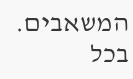המשאבים.
בכל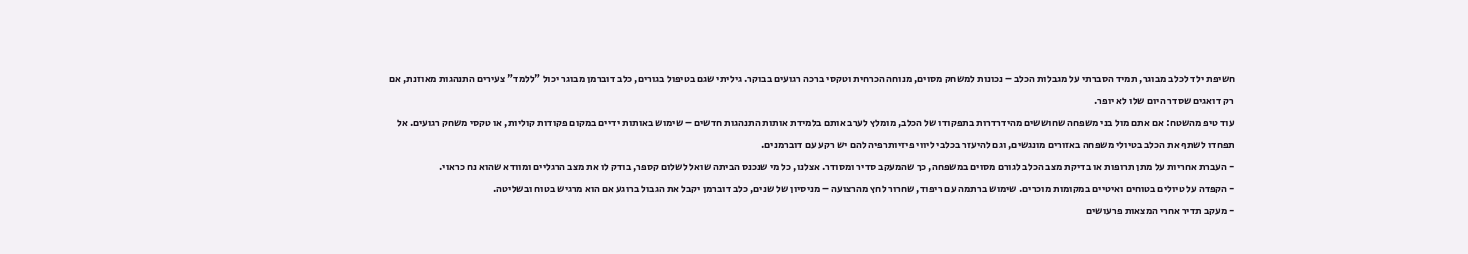חשיפת ילד לכלב מבוגר, תמיד הסברתי על מגבלות הכלב – נכונות למשחק מסוים, מנוחה הכרחית וטקסי ברכה רגועים בבוקר. גיליתי שגם בטיפול בגורים, כלב דוברמן מבוגר יכול "ללמד" צעירים התנהגות מאוזנת, אם רק דואגים שסדר היום שלו לא יופר.
עוד טיפ מהשטח: אם אתם מול בני משפחה שחוששים מהידרדרות בתפקודו של הכלב, מומלץ לערב אותם בלמידת אותות התנהגות חדשים – שימוש באותות ידיים במקום פקודות קוליות, או טקסי משחק רגועים. אל תפחדו לשתף את הכלב בטיולי משפחה באזורים מונגשים, וגם להיעזר בכלבי ליווי פיזיותרפיה להם יש רקע עם דוברמנים.
- העברת אחריות על מתן תרופות או בדיקת מצב הכלב לגורם מסוים במשפחה, כך שהמעקב סדיר ומסודר. אצלנו, כל מי שנכנס הביתה שואל לשלום קספר, בודק לו את מצב הרגליים ומוודא שהוא נח כראוי.
- הקפדה על טיולים בטוחים ואיטיים במקומות מוכרים. שימוש ברתמה עם ריפוד, שחרור לחץ מהרצועה – מניסיון של שנים, כלב דוברמן יקבל את הגבול ברוגע אם הוא מרגיש בטוח ובשליטה.
- מעקב תדיר אחרי המצאות פרעושים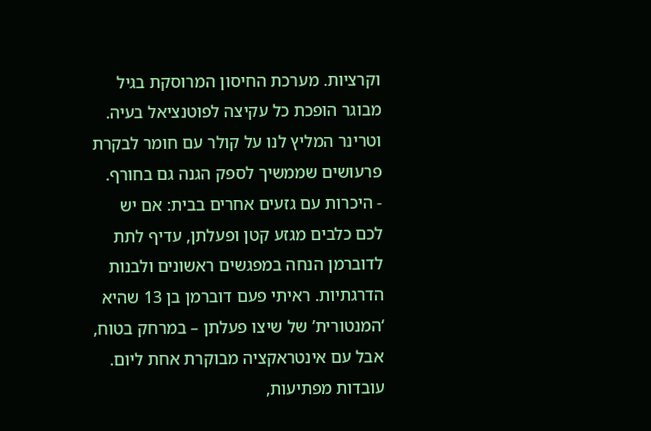וקרציות. מערכת החיסון המרוסקת בגיל מבוגר הופכת כל עקיצה לפוטנציאל בעיה. וטרינר המליץ לנו על קולר עם חומר לבקרת פרעושים שממשיך לספק הגנה גם בחורף.
- היכרות עם גזעים אחרים בבית: אם יש לכם כלבים מגזע קטן ופעלתן, עדיף לתת לדוברמן הנחה במפגשים ראשונים ולבנות הדרגתיות. ראיתי פעם דוברמן בן 13 שהיא ‘המנטורית’ של שיצו פעלתן – במרחק בטוח, אבל עם אינטראקציה מבוקרת אחת ליום.
עובדות מפתיעות,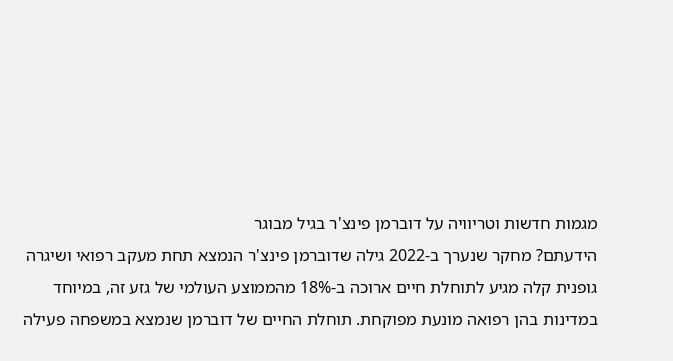מגמות חדשות וטריוויה על דוברמן פינצ'ר בגיל מבוגר
הידעתם? מחקר שנערך ב-2022 גילה שדוברמן פינצ'ר הנמצא תחת מעקב רפואי ושיגרה גופנית קלה מגיע לתוחלת חיים ארוכה ב-18% מהממוצע העולמי של גזע זה, במיוחד במדינות בהן רפואה מונעת מפוקחת. תוחלת החיים של דוברמן שנמצא במשפחה פעילה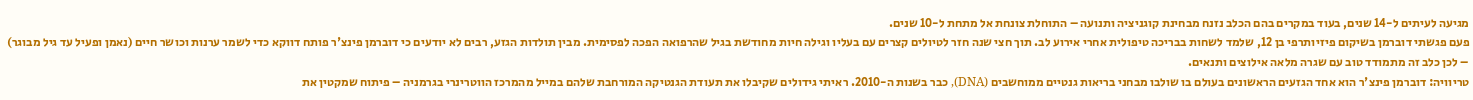מגיעה לעיתים ל-14 שנים, בעוד במקרים בהם הכלב נזנח מבחינת קוגניציה ותנועה – התוחלת צונחת אל מתחת ל-10 שנים.
פעם פגשתי דוברמן בשיקום פיזיותרפי בן 12, שלמד לשחות בבריכה טיפולית אחרי אירוע לב. תוך חצי שנה חזר לטיולים קצרים עם בעליו וגילה חיות מחודשת בגיל שהרפואה הפכה לפסימית. מבין תולדות הגזע, רבים לא יודעים כי דוברמן פינצ'ר פותח דווקא כדי לשמר ערנות וכושר חיים (נאמן ופעיל עד גיל מבוגר) – לכן כלב זה מתמודד טוב עם שגרה מלאה אילוצים ותנאים.
טריוויה: דוברמן פינצ'ר הוא אחד הגזעים הראשונים בעולם בו שולבו מבחני בריאות גנטיים ממוחשבים (DNA), כבר בשנות ה-2010. ראיתי גידולים שקיבלו את תעודת הגנטיקה המורחבת שלהם במייל מהמרכז הווטרינרי בגרמניה – פיתוח שמקטין את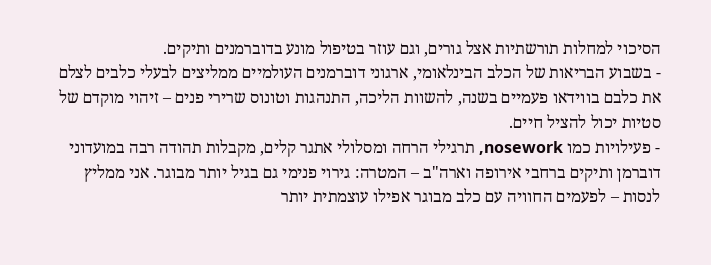הסיכוי למחלות תורשתיות אצל גורים, וגם עוזר בטיפול מונע בדוברמנים ותיקים.
- בשבוע הבריאות של הכלב הבינלאומי, ארגוני דוברמנים העולמיים ממליצים לבעלי כלבים לצלם את כלבם בווידאו פעמיים בשנה, להשוות הליכה, התנהגות וטונוס שרירי פנים – זיהוי מוקדם של סטיות יכול להציל חיים.
- פעילויות כמו nosework, תרגילי הרחה ומסלולי אתגר קלים, מקבלות תהודה רבה במועדוני דוברמן ותיקים ברחבי אירופה וארה"ב – המטרה: גירוי פנימי גם בגיל יותר מבוגר. אני ממליץ לנסות – לפעמים החוויה עם כלב מבוגר אפילו עוצמתית יותר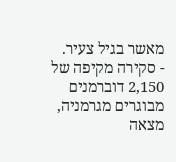מאשר בגיל צעיר.
- סקירה מקיפה של 2,150 דוברמנים מבוגרים מגרמניה, מצאה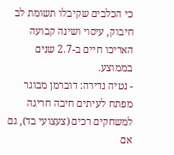כי הכלבים שקיבלו תשומת לב חיבוק, עיסוי ושינה קבועה האריכו חיים ב-2.7 שנים בממוצע.
- נטיה נדירה: דוברמן מבוגר מפתח לעיתים חיבה חריגה למשחקים רכים (צעצועי בד), גם אם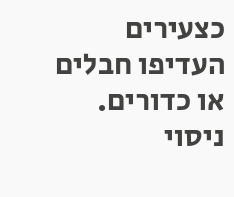כצעירים העדיפו חבלים או כדורים. ניסוי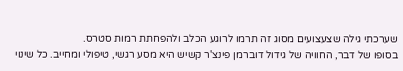שערכתי גילה שצעצועים מסוג זה תרמו לרוגע הכלב ולהפחתת רמות סטרס.
בסופו של דבר, החוויה של גידול דוברמן פינצ'ר קשיש היא מסע רגשי, טיפולי ומחייב. כל שינוי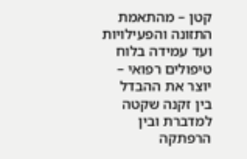קטן – מהתאמת התזונה והפעילויות ועד עמידה בלוח טיפולים רפואי – יוצר את ההבדל בין זקנה שקטה למדברת ובין הרפתקה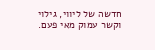חדשה של ליווי, גילוי וקשר עמוק מאי פעם.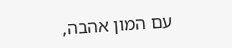עם המון אהבה,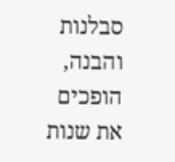סבלנות והבנה, הופכים את שנות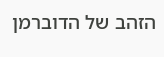הזהב של הדוברמן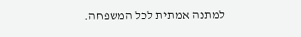למתנה אמתית לכל המשפחה.